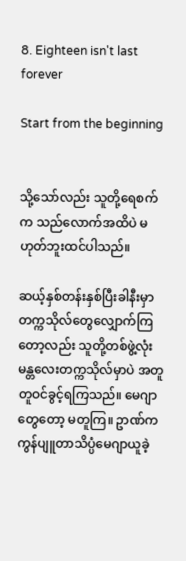8. Eighteen isn't last forever

Start from the beginning


သို့သော်လည်း သူတို့ရေစက်က သည်လောက်အထိပဲ မဟုတ်ဘူးထင်ပါသည်။

ဆယ့်နှစ်တန်းနှစ်ပြီးခါနီးမှာ တက္ကသိုလ်တွေလျှောက်ကြတော့လည်း သူတို့တစ်ဖွဲ့လုံး မန္တလေးတက္ကသိုလ်မှာပဲ အတူတူဝင်ခွင့်ရကြသည်။ မေဂျာတွေတော့ မတူကြ။ ဥာဏ်က ကွန်ပျူတာသိပ္ပံမေဂျာယူခဲ့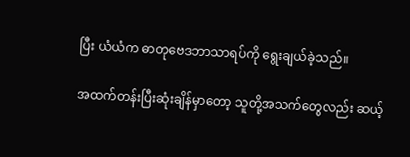ပြီး ယံယံက ဓာတုဗေဒဘာသာရပ်ကို ရွေးချယ်ခဲ့သည်။

အထက်တန်းပြီးဆုံးချိန်မှာတော့ သူတို့အသက်တွေလည်း ဆယ့်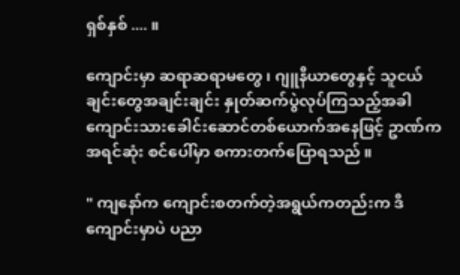ရှစ်နှစ် .... ။

ကျောင်းမှာ ဆရာဆရာမတွေ ၊ ဂျူနီယာတွေနှင့် သူငယ်ချင်းတွေအချင်းချင်း နှုတ်ဆက်ပွဲလုပ်ကြသည့်အခါ ကျောင်းသားခေါင်းဆောင်တစ်ယောက်အနေဖြင့် ဥာဏ်က အရင်ဆုံး စင်ပေါ်မှာ စကားတက်ပြောရသည် ။

" ကျနော်က ကျောင်းစတက်တဲ့အရွယ်ကတည်းက ဒီကျောင်းမှာပဲ ပညာ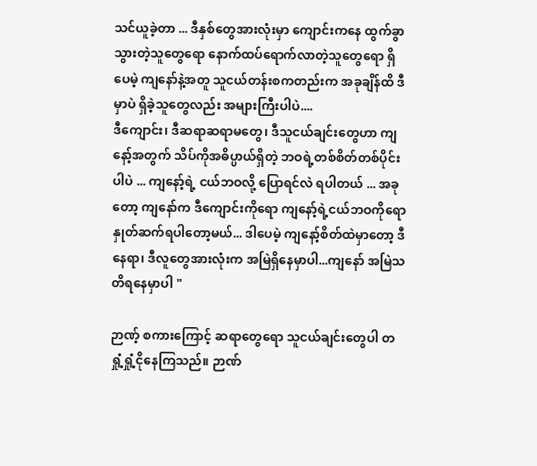သင်ယူခဲ့တာ ... ဒီနှစ်တွေအားလုံးမှာ ကျောင်းကနေ ထွက်ခွာသွားတဲ့သူတွေရော နောက်ထပ်ရောက်လာတဲ့သူတွေရော ရှိပေမဲ့ ကျနော်နဲ့အတူ သူငယ်တန်းစကတည်းက အခုချိန်ထိ ဒီမှာပဲ ရှိခဲ့သူတွေလည်း အများကြီးပါပဲ....
ဒီကျောင်း၊ ဒီဆရာဆရာမတွေ၊ ဒီသူငယ်ချင်းတွေဟာ ကျနော့်အတွက် သိပ်ကိုအဓိပ္ပာယ်ရှိတဲ့ ဘဝရဲ့တစ်စိတ်တစ်ပိုင်းပါပဲ ... ကျနော့်ရဲ့ ငယ်ဘဝလို့ ပြောရင်လဲ ရပါတယ် ... အခုတော့ ကျနော်က ဒီကျောင်းကိုရော ကျနော့်ရဲ့ငယ်ဘဝကိုရော နှုတ်ဆက်ရပါတော့မယ်... ဒါပေမဲ့ ကျနော့်စိတ်ထဲမှာတော့ ဒီနေရာ၊ ဒီလူတွေအားလုံးက အမြဲရှိနေမှာပါ...ကျနော် အမြဲသတိရနေမှာပါ "

ဉာဏ့် စကားကြောင့် ဆရာတွေရော သူငယ်ချင်းတွေပါ တရှုံ့ရှုံ့ငိုနေကြသည်။ ဉာဏ်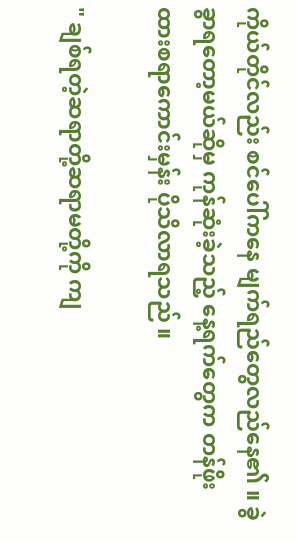ကိုယ်တိုင်လည်း စင်ပေါ်ကနေ မျက်ရည်တွေလည်နေ၏ ။ ခွဲခွာရတော့မယ်ဆိုမှ ကုန်ဆုံးခဲ့သည့် နေ့ရက်တွေက တန်ဖိုးထားစရာကောင်းမှန်း ပိုသိလာရသည် ။

" ချစ်ရတဲ့ဆရာတို့ဆရာမတို့ကို ကျ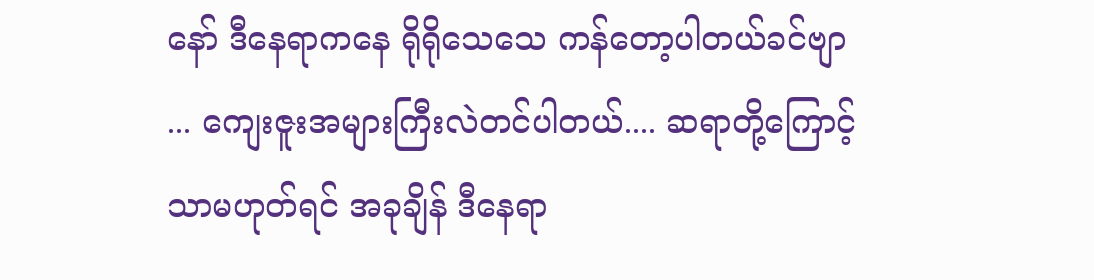နော် ဒီနေရာကနေ ရိုရိုသေသေ ကန်တော့ပါတယ်ခင်ဗျာ ... ကျေးဇူးအများကြီးလဲတင်ပါတယ်.... ဆရာတို့ကြောင့်သာမဟုတ်ရင် အခုချိန် ဒီနေရာ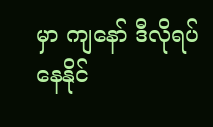မှာ ကျနော် ဒီလိုရပ်နေနိုင်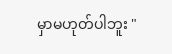မှာမဟုတ်ပါဘူး "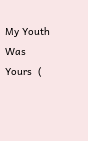My Youth Was Yours  (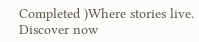Completed )Where stories live. Discover now